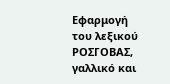Εφαρμογή του λεξικού ΡΟΣΓΟΒΑΣ, γαλλικό και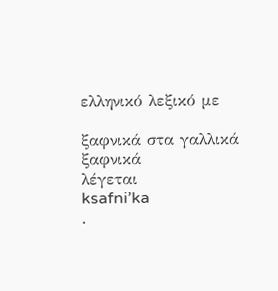ελληνικό λεξικό με

ξαφνικά στα γαλλικά
ξαφνικά
λέγεται
ksafni’ka
.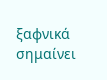ξαφνικά
σημαίνει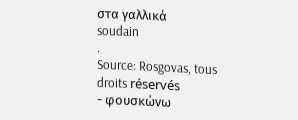στα γαλλικά
soudain
.
Source: Rosgovas, tous droits réservés
- φουσκώνω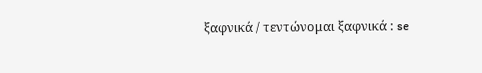ξαφνικά / τεντώνομαι ξαφνικά : se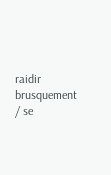raidir brusquement / se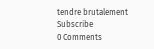tendre brutalement
Subscribe
0 Comments